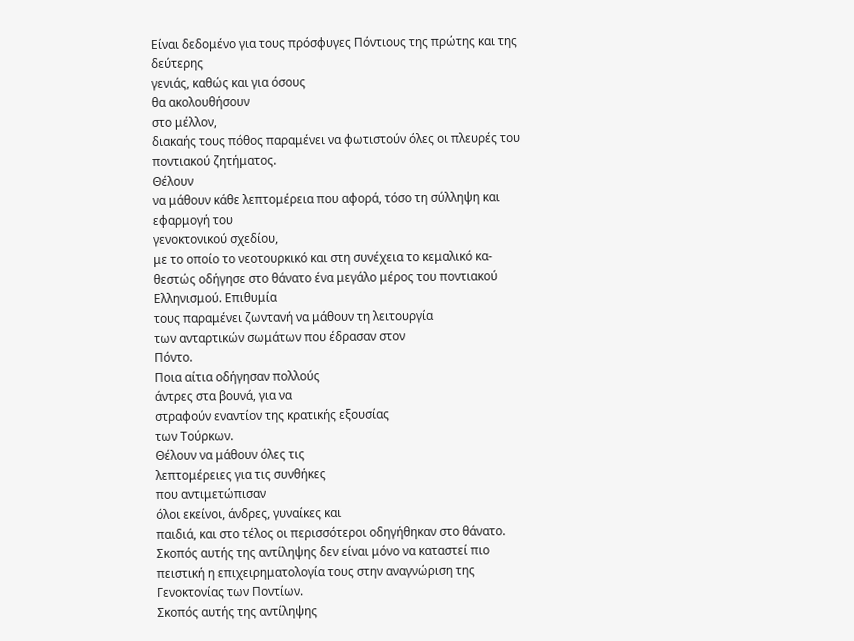Είναι δεδομένο για τους πρόσφυγες Πόντιους της πρώτης και της δεύτερης
γενιάς, καθώς και για όσους
θα ακολουθήσουν
στο μέλλον,
διακαής τους πόθος παραμένει να φωτιστούν όλες οι πλευρές του ποντιακού ζητήματος.
Θέλουν
να μάθουν κάθε λεπτομέρεια που αφορά, τόσο τη σύλληψη και εφαρμογή του
γενοκτονικού σχεδίου,
με το οποίο το νεοτουρκικό και στη συνέχεια το κεμαλικό κα-
θεστώς οδήγησε στο θάνατο ένα μεγάλο μέρος του ποντιακού Ελληνισμού. Επιθυμία
τους παραμένει ζωντανή να μάθουν τη λειτουργία
των ανταρτικών σωμάτων που έδρασαν στον
Πόντο.
Ποια αίτια οδήγησαν πολλούς
άντρες στα βουνά, για να
στραφούν εναντίον της κρατικής εξουσίας
των Τούρκων.
Θέλουν να μάθουν όλες τις
λεπτομέρειες για τις συνθήκες
που αντιμετώπισαν
όλοι εκείνοι, άνδρες, γυναίκες και
παιδιά, και στο τέλος οι περισσότεροι οδηγήθηκαν στο θάνατο.
Σκοπός αυτής της αντίληψης δεν είναι μόνο να καταστεί πιο πειστική η επιχειρηματολογία τους στην αναγνώριση της Γενοκτονίας των Ποντίων.
Σκοπός αυτής της αντίληψης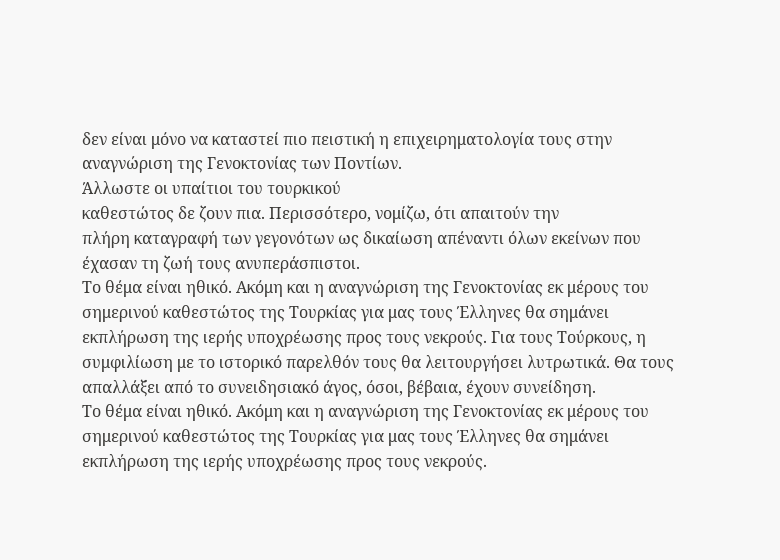δεν είναι μόνο να καταστεί πιο πειστική η επιχειρηματολογία τους στην αναγνώριση της Γενοκτονίας των Ποντίων.
Άλλωστε οι υπαίτιοι του τουρκικού
καθεστώτος δε ζουν πια. Περισσότερο, νομίζω, ότι απαιτούν την
πλήρη καταγραφή των γεγονότων ως δικαίωση απέναντι όλων εκείνων που έχασαν τη ζωή τους ανυπεράσπιστοι.
Το θέμα είναι ηθικό. Ακόμη και η αναγνώριση της Γενοκτονίας εκ μέρους του σημερινού καθεστώτος της Τουρκίας για μας τους Έλληνες θα σημάνει εκπλήρωση της ιερής υποχρέωσης προς τους νεκρούς. Για τους Τούρκους, η συμφιλίωση με το ιστορικό παρελθόν τους θα λειτουργήσει λυτρωτικά. Θα τους απαλλάξει από το συνειδησιακό άγος, όσοι, βέβαια, έχουν συνείδηση.
Το θέμα είναι ηθικό. Ακόμη και η αναγνώριση της Γενοκτονίας εκ μέρους του σημερινού καθεστώτος της Τουρκίας για μας τους Έλληνες θα σημάνει εκπλήρωση της ιερής υποχρέωσης προς τους νεκρούς.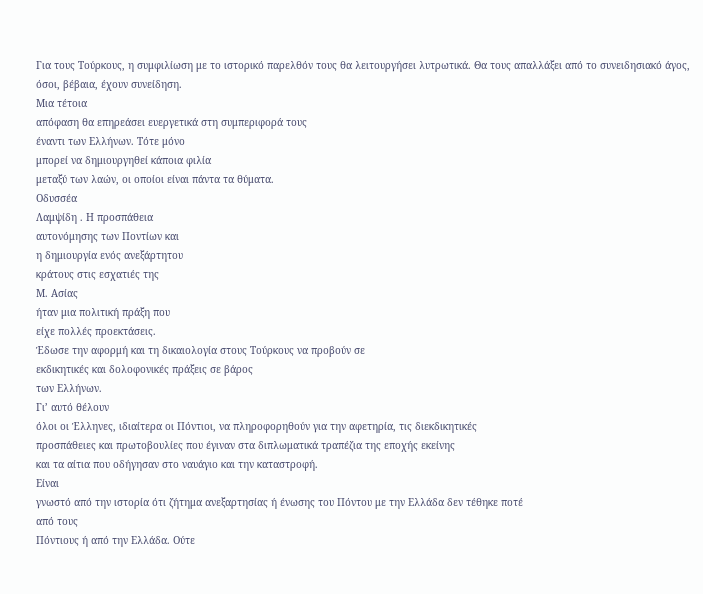Για τους Τούρκους, η συμφιλίωση με το ιστορικό παρελθόν τους θα λειτουργήσει λυτρωτικά. Θα τους απαλλάξει από το συνειδησιακό άγος, όσοι, βέβαια, έχουν συνείδηση.
Μια τέτοια
απόφαση θα επηρεάσει ευεργετικά στη συμπεριφορά τους
έναντι των Ελλήνων. Τότε μόνο
μπορεί να δημιουργηθεί κάποια φιλία
μεταξύ των λαών, οι οποίοι είναι πάντα τα θύματα.
Οδυσσέα
Λαμψίδη . Η προσπάθεια
αυτονόμησης των Ποντίων και
η δημιουργία ενός ανεξάρτητου
κράτους στις εσχατιές της
Μ. Ασίας
ήταν μια πολιτική πράξη που
είχε πολλές προεκτάσεις.
Έδωσε την αφορμή και τη δικαιολογία στους Τούρκους να προβούν σε
εκδικητικές και δολοφονικές πράξεις σε βάρος
των Ελλήνων.
Γι’ αυτό θέλουν
όλοι οι Έλληνες, ιδιαίτερα οι Πόντιοι, να πληροφορηθούν για την αφετηρία, τις διεκδικητικές
προσπάθειες και πρωτοβουλίες που έγιναν στα διπλωματικά τραπέζια της εποχής εκείνης
και τα αίτια που οδήγησαν στο ναυάγιο και την καταστροφή.
Είναι
γνωστό από την ιστορία ότι ζήτημα ανεξαρτησίας ή ένωσης του Πόντου με την Ελλάδα δεν τέθηκε ποτέ
από τους
Πόντιους ή από την Ελλάδα. Ούτε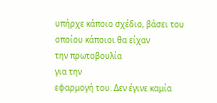υπήρχε κάποιο σχέδιο, βάσει του
οποίου κάποιοι θα είχαν
την πρωτοβουλία
για την
εφαρμογή του. Δεν έγινε καμία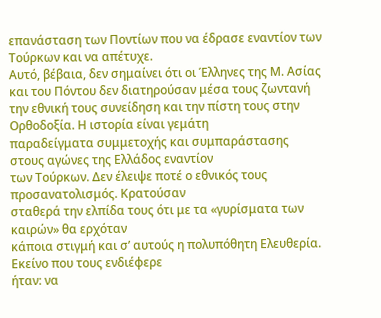επανάσταση των Ποντίων που να έδρασε εναντίον των Τούρκων και να απέτυχε.
Αυτό, βέβαια, δεν σημαίνει ότι οι Έλληνες της Μ. Ασίας
και του Πόντου δεν διατηρούσαν μέσα τους ζωντανή την εθνική τους συνείδηση και την πίστη τους στην Ορθοδοξία. Η ιστορία είναι γεμάτη
παραδείγματα συμμετοχής και συμπαράστασης στους αγώνες της Ελλάδος εναντίον
των Τούρκων. Δεν έλειψε ποτέ ο εθνικός τους
προσανατολισμός. Κρατούσαν
σταθερά την ελπίδα τους ότι με τα «γυρίσματα των καιρών» θα ερχόταν
κάποια στιγμή και σ’ αυτούς η πολυπόθητη Ελευθερία.
Εκείνο που τους ενδιέφερε
ήταν: να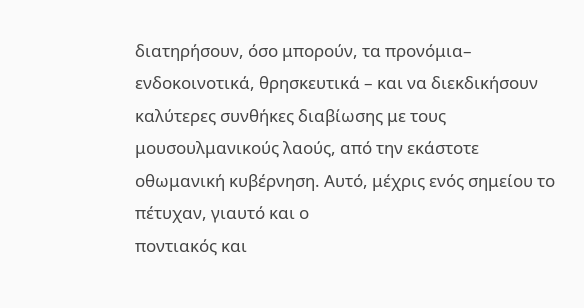διατηρήσουν, όσο μπορούν, τα προνόμια– ενδοκοινοτικά, θρησκευτικά – και να διεκδικήσουν
καλύτερες συνθήκες διαβίωσης με τους
μουσουλμανικούς λαούς, από την εκάστοτε
οθωμανική κυβέρνηση. Αυτό, μέχρις ενός σημείου το πέτυχαν, γιαυτό και ο
ποντιακός και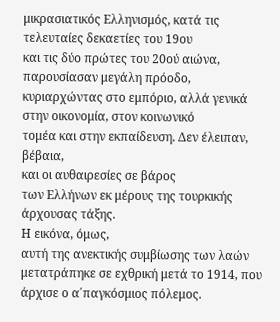μικρασιατικός Ελληνισμός, κατά τις τελευταίες δεκαετίες του 19ου
και τις δύο πρώτες του 20ού αιώνα, παρουσίασαν μεγάλη πρόοδο, κυριαρχώντας στο εμπόριο, αλλά γενικά στην οικονομία, στον κοινωνικό
τομέα και στην εκπαίδευση. Δεν έλειπαν, βέβαια,
και οι αυθαιρεσίες σε βάρος
των Ελλήνων εκ μέρους της τουρκικής άρχουσας τάξης.
Η εικόνα, όμως,
αυτή της ανεκτικής συμβίωσης των λαών μετατράπηκε σε εχθρική μετά το 1914, που άρχισε ο α΄παγκόσμιος πόλεμος.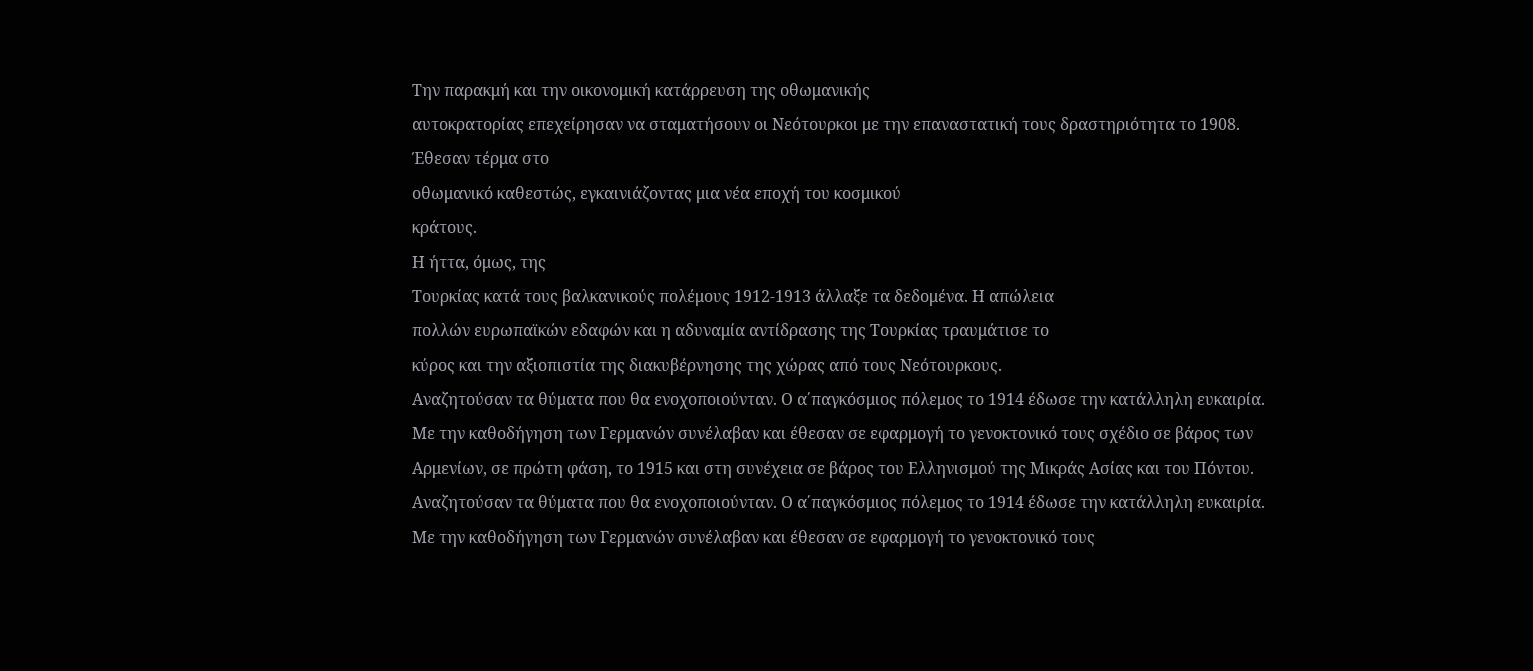Την παρακμή και την οικονομική κατάρρευση της οθωμανικής
αυτοκρατορίας επεχείρησαν να σταματήσουν οι Νεότουρκοι με την επαναστατική τους δραστηριότητα το 1908. Έθεσαν τέρμα στο
οθωμανικό καθεστώς, εγκαινιάζοντας μια νέα εποχή του κοσμικού
κράτους.
Η ήττα, όμως, της
Τουρκίας κατά τους βαλκανικούς πολέμους 1912-1913 άλλαξε τα δεδομένα. Η απώλεια
πολλών ευρωπαϊκών εδαφών και η αδυναμία αντίδρασης της Τουρκίας τραυμάτισε το
κύρος και την αξιοπιστία της διακυβέρνησης της χώρας από τους Νεότουρκους.
Αναζητούσαν τα θύματα που θα ενοχοποιούνταν. Ο α΄παγκόσμιος πόλεμος το 1914 έδωσε την κατάλληλη ευκαιρία. Με την καθοδήγηση των Γερμανών συνέλαβαν και έθεσαν σε εφαρμογή το γενοκτονικό τους σχέδιο σε βάρος των Αρμενίων, σε πρώτη φάση, το 1915 και στη συνέχεια σε βάρος του Ελληνισμού της Μικράς Ασίας και του Πόντου.
Αναζητούσαν τα θύματα που θα ενοχοποιούνταν. Ο α΄παγκόσμιος πόλεμος το 1914 έδωσε την κατάλληλη ευκαιρία. Με την καθοδήγηση των Γερμανών συνέλαβαν και έθεσαν σε εφαρμογή το γενοκτονικό τους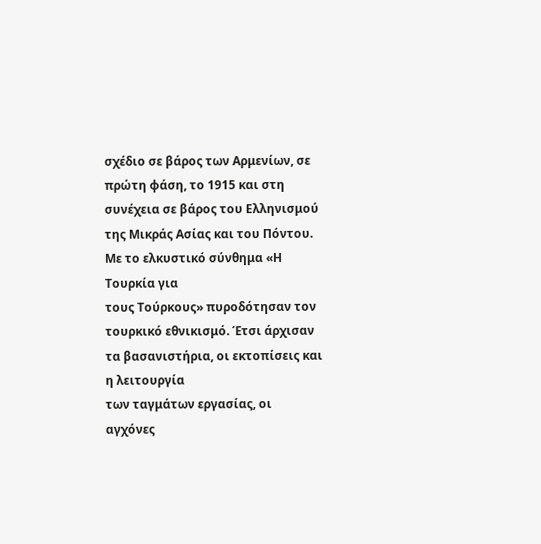σχέδιο σε βάρος των Αρμενίων, σε πρώτη φάση, το 1915 και στη συνέχεια σε βάρος του Ελληνισμού της Μικράς Ασίας και του Πόντου.
Με το ελκυστικό σύνθημα «Η Τουρκία για
τους Τούρκους» πυροδότησαν τον τουρκικό εθνικισμό. Έτσι άρχισαν τα βασανιστήρια, οι εκτοπίσεις και η λειτουργία
των ταγμάτων εργασίας, οι αγχόνες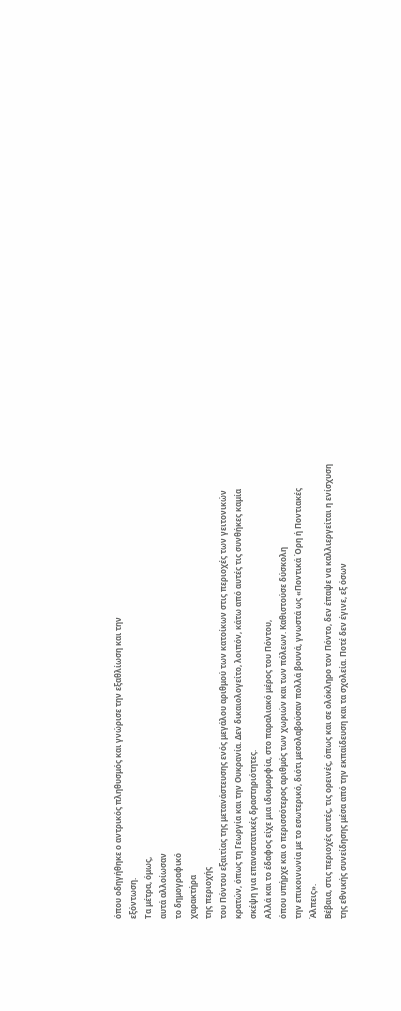όπου οδηγήθηκε ο αντρικός πληθυσμός και γνώρισε την εξαθλίωση και την
εξόντωση.
Τα μέτρα, όμως,
αυτά αλλοίωσαν
το δημογραφικό
χαρακτήρα
της περιοχής
του Πόντου εξαιτίας της μετανάστευσης ενός μεγάλου αριθμού των κατοίκων στις περιοχές των γειτονικών κρατών, όπως τη Γεωργία και την Ουκρανία. Δεν δικαιολογείτο, λοιπόν, κάτω από αυτές τις συνθήκες καμία σκέψη για επαναστατικές δραστηριότητες.
Αλλά και το έδαφος είχε μια ιδιομορφία, στο παραλιακό μέρος του Πόντου,
όπου υπήρχε και ο περισσότερος αριθμός των χωριών και των πόλεων. Καθιστούσε δύσκολη
την επικοινωνία με το εσωτερικό, διότι μεσολαβούσαν πολλά βουνά, γνωστά ως «Ποντικά Όρη ή Ποντιακές
Άλπεις».
Βέβαια, στις περιοχές αυτές, τις ορεινές, όπως και σε ολόκληρο τον Πόντο, δεν έπαψε να καλλιεργείται η ενίσχυση της εθνικής συνείδησης μέσα από την εκπαίδευση και τα σχολεία. Ποτέ δεν έγινε, εξ όσων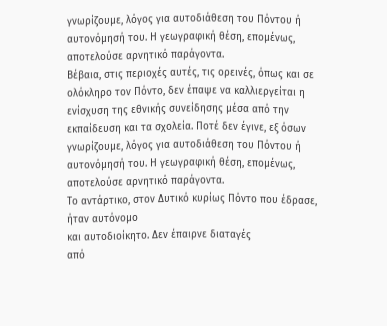γνωρίζουμε, λόγος για αυτοδιάθεση του Πόντου ή αυτονόμησή του. Η γεωγραφική θέση, επομένως, αποτελούσε αρνητικό παράγοντα.
Βέβαια, στις περιοχές αυτές, τις ορεινές, όπως και σε ολόκληρο τον Πόντο, δεν έπαψε να καλλιεργείται η ενίσχυση της εθνικής συνείδησης μέσα από την εκπαίδευση και τα σχολεία. Ποτέ δεν έγινε, εξ όσων γνωρίζουμε, λόγος για αυτοδιάθεση του Πόντου ή αυτονόμησή του. Η γεωγραφική θέση, επομένως, αποτελούσε αρνητικό παράγοντα.
Το αντάρτικο, στον Δυτικό κυρίως Πόντο που έδρασε, ήταν αυτόνομο
και αυτοδιοίκητο. Δεν έπαιρνε διαταγές
από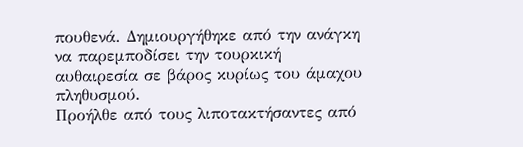πουθενά. Δημιουργήθηκε από την ανάγκη
να παρεμποδίσει την τουρκική
αυθαιρεσία σε βάρος κυρίως του άμαχου
πληθυσμού.
Προήλθε από τους λιποτακτήσαντες από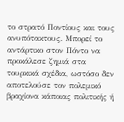το στρατό Ποντίους και τους ανυπότακτους. Μπορεί το αντάρτικο στον Πόντο να προκάλεσε ζημιά στα τουρκικά σχέδια, ωστόσο δεν αποτελούσε τον πολεμικό βραχίονα κάποιας πολιτικής ή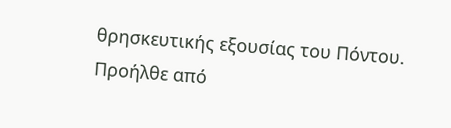θρησκευτικής εξουσίας του Πόντου.
Προήλθε από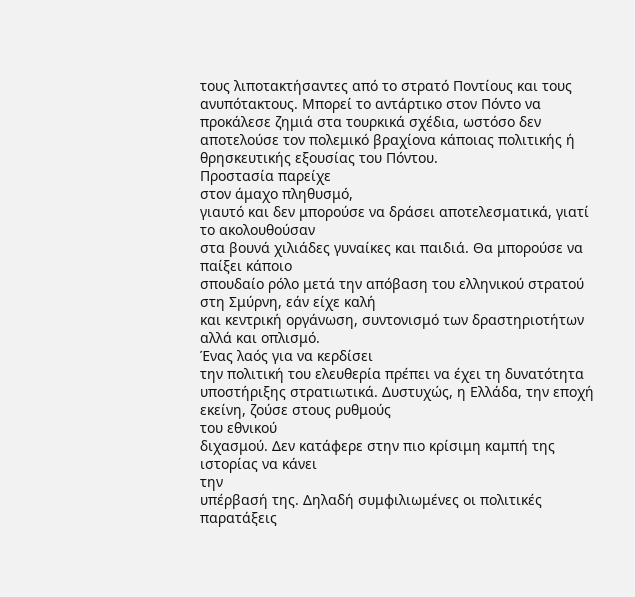τους λιποτακτήσαντες από το στρατό Ποντίους και τους ανυπότακτους. Μπορεί το αντάρτικο στον Πόντο να προκάλεσε ζημιά στα τουρκικά σχέδια, ωστόσο δεν αποτελούσε τον πολεμικό βραχίονα κάποιας πολιτικής ή θρησκευτικής εξουσίας του Πόντου.
Προστασία παρείχε
στον άμαχο πληθυσμό,
γιαυτό και δεν μπορούσε να δράσει αποτελεσματικά, γιατί το ακολουθούσαν
στα βουνά χιλιάδες γυναίκες και παιδιά. Θα μπορούσε να παίξει κάποιο
σπουδαίο ρόλο μετά την απόβαση του ελληνικού στρατού στη Σμύρνη, εάν είχε καλή
και κεντρική οργάνωση, συντονισμό των δραστηριοτήτων αλλά και οπλισμό.
Ένας λαός για να κερδίσει
την πολιτική του ελευθερία πρέπει να έχει τη δυνατότητα υποστήριξης στρατιωτικά. Δυστυχώς, η Ελλάδα, την εποχή εκείνη, ζούσε στους ρυθμούς
του εθνικού
διχασμού. Δεν κατάφερε στην πιο κρίσιμη καμπή της ιστορίας να κάνει
την
υπέρβασή της. Δηλαδή συμφιλιωμένες οι πολιτικές παρατάξεις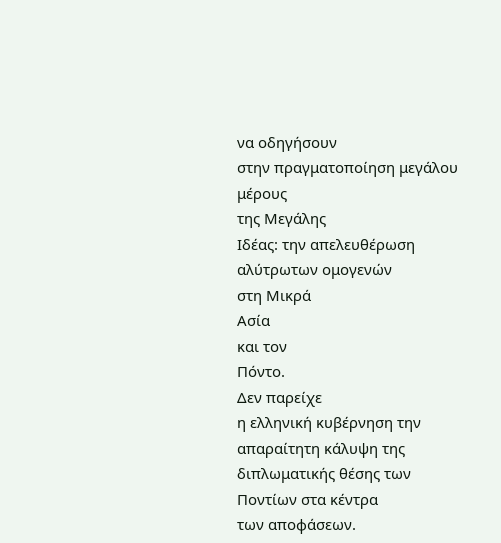να οδηγήσουν
στην πραγματοποίηση μεγάλου
μέρους
της Μεγάλης
Ιδέας: την απελευθέρωση
αλύτρωτων ομογενών
στη Μικρά
Ασία
και τον
Πόντο.
Δεν παρείχε
η ελληνική κυβέρνηση την
απαραίτητη κάλυψη της διπλωματικής θέσης των
Ποντίων στα κέντρα
των αποφάσεων.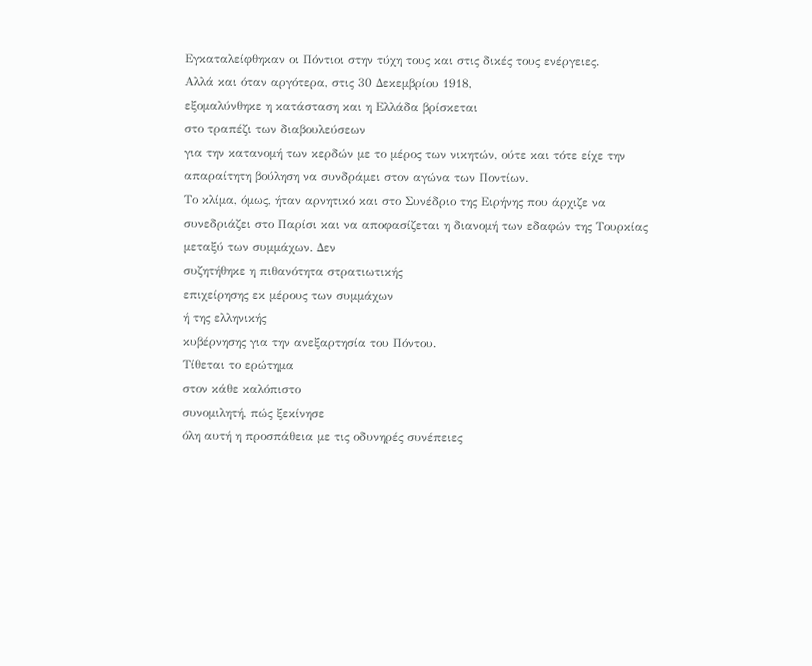Εγκαταλείφθηκαν οι Πόντιοι στην τύχη τους και στις δικές τους ενέργειες.
Αλλά και όταν αργότερα, στις 30 Δεκεμβρίου 1918,
εξομαλύνθηκε η κατάσταση και η Ελλάδα βρίσκεται
στο τραπέζι των διαβουλεύσεων
για την κατανομή των κερδών με το μέρος των νικητών, ούτε και τότε είχε την
απαραίτητη βούληση να συνδράμει στον αγώνα των Ποντίων.
Το κλίμα, όμως, ήταν αρνητικό και στο Συνέδριο της Ειρήνης που άρχιζε να συνεδριάζει στο Παρίσι και να αποφασίζεται η διανομή των εδαφών της Τουρκίας
μεταξύ των συμμάχων. Δεν
συζητήθηκε η πιθανότητα στρατιωτικής
επιχείρησης εκ μέρους των συμμάχων
ή της ελληνικής
κυβέρνησης για την ανεξαρτησία του Πόντου.
Τίθεται το ερώτημα
στον κάθε καλόπιστο
συνομιλητή, πώς ξεκίνησε
όλη αυτή η προσπάθεια με τις οδυνηρές συνέπειες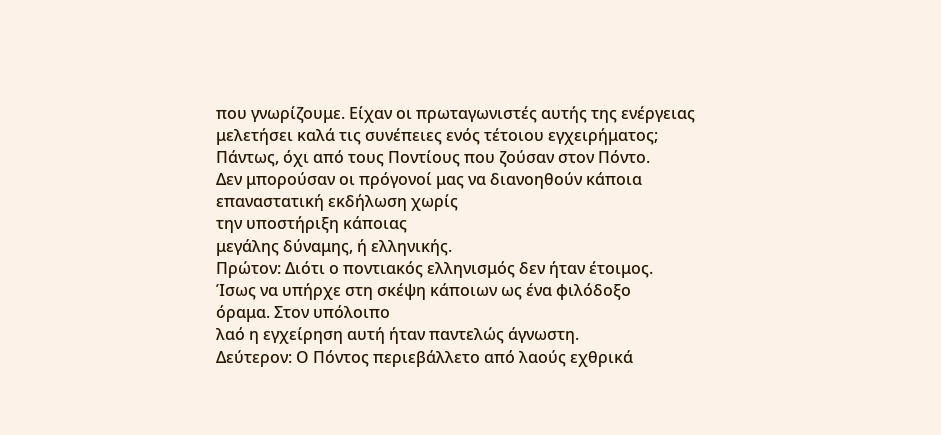που γνωρίζουμε. Είχαν οι πρωταγωνιστές αυτής της ενέργειας
μελετήσει καλά τις συνέπειες ενός τέτοιου εγχειρήματος;
Πάντως, όχι από τους Ποντίους που ζούσαν στον Πόντο.
Δεν μπορούσαν οι πρόγονοί μας να διανοηθούν κάποια
επαναστατική εκδήλωση χωρίς
την υποστήριξη κάποιας
μεγάλης δύναμης, ή ελληνικής.
Πρώτον: Διότι ο ποντιακός ελληνισμός δεν ήταν έτοιμος.
Ίσως να υπήρχε στη σκέψη κάποιων ως ένα φιλόδοξο
όραμα. Στον υπόλοιπο
λαό η εγχείρηση αυτή ήταν παντελώς άγνωστη.
Δεύτερον: Ο Πόντος περιεβάλλετο από λαούς εχθρικά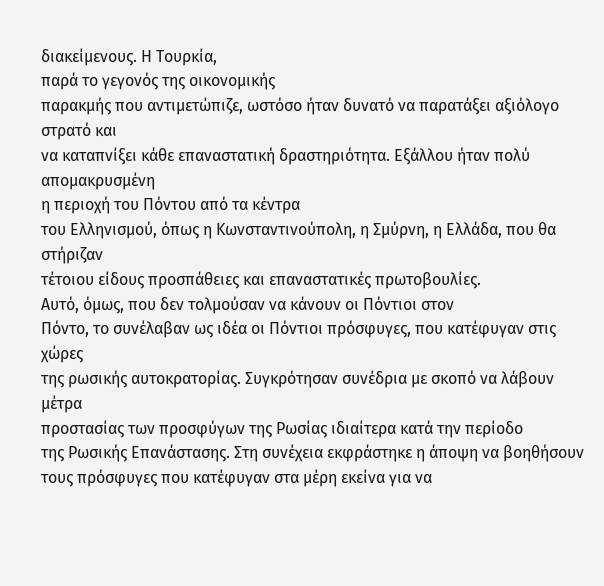διακείμενους. Η Τουρκία,
παρά το γεγονός της οικονομικής
παρακμής που αντιμετώπιζε, ωστόσο ήταν δυνατό να παρατάξει αξιόλογο στρατό και
να καταπνίξει κάθε επαναστατική δραστηριότητα. Εξάλλου ήταν πολύ απομακρυσμένη
η περιοχή του Πόντου από τα κέντρα
του Ελληνισμού, όπως η Κωνσταντινούπολη, η Σμύρνη, η Ελλάδα, που θα στήριζαν
τέτοιου είδους προσπάθειες και επαναστατικές πρωτοβουλίες.
Αυτό, όμως, που δεν τολμούσαν να κάνουν οι Πόντιοι στον
Πόντο, το συνέλαβαν ως ιδέα οι Πόντιοι πρόσφυγες, που κατέφυγαν στις χώρες
της ρωσικής αυτοκρατορίας. Συγκρότησαν συνέδρια με σκοπό να λάβουν μέτρα
προστασίας των προσφύγων της Ρωσίας ιδιαίτερα κατά την περίοδο
της Ρωσικής Επανάστασης. Στη συνέχεια εκφράστηκε η άποψη να βοηθήσουν
τους πρόσφυγες που κατέφυγαν στα μέρη εκείνα για να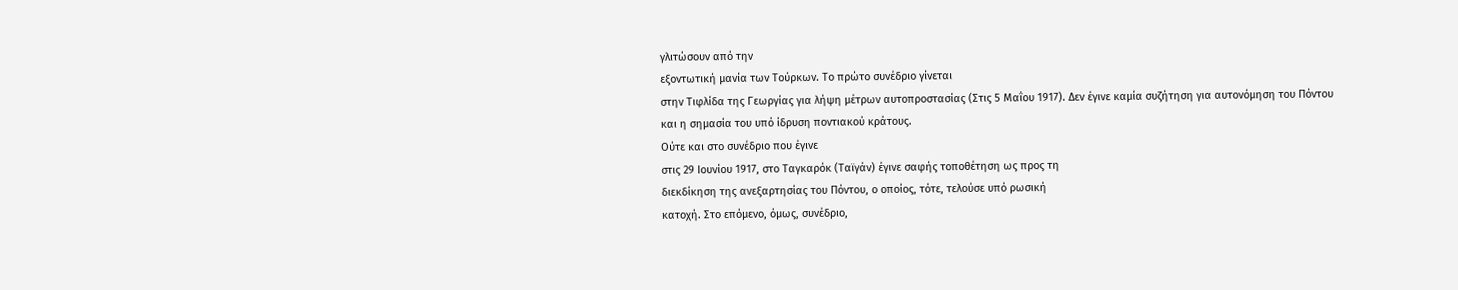γλιτώσουν από την
εξοντωτική μανία των Τούρκων. Το πρώτο συνέδριο γίνεται
στην Τιφλίδα της Γεωργίας για λήψη μέτρων αυτοπροστασίας (Στις 5 Μαΐου 1917). Δεν έγινε καμία συζήτηση για αυτονόμηση του Πόντου
και η σημασία του υπό ίδρυση ποντιακού κράτους.
Ούτε και στο συνέδριο που έγινε
στις 29 Ιουνίου 1917, στο Ταγκαρόκ (Ταϊγάν) έγινε σαφής τοποθέτηση ως προς τη
διεκδίκηση της ανεξαρτησίας του Πόντου, ο οποίος, τότε, τελούσε υπό ρωσική
κατοχή. Στο επόμενο, όμως, συνέδριο,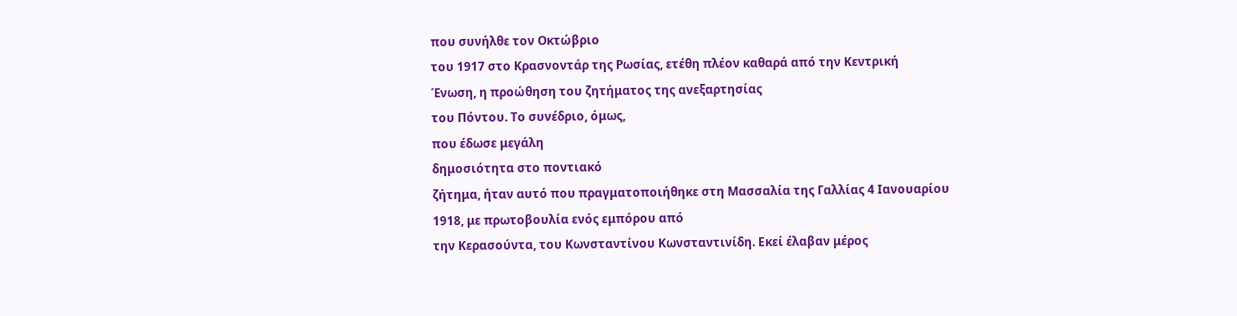που συνήλθε τον Οκτώβριο
του 1917 στο Κρασνοντάρ της Ρωσίας, ετέθη πλέον καθαρά από την Κεντρική
Ένωση, η προώθηση του ζητήματος της ανεξαρτησίας
του Πόντου. Το συνέδριο, όμως,
που έδωσε μεγάλη
δημοσιότητα στο ποντιακό
ζήτημα, ήταν αυτό που πραγματοποιήθηκε στη Μασσαλία της Γαλλίας 4 Ιανουαρίου
1918, με πρωτοβουλία ενός εμπόρου από
την Κερασούντα, του Κωνσταντίνου Κωνσταντινίδη. Εκεί έλαβαν μέρος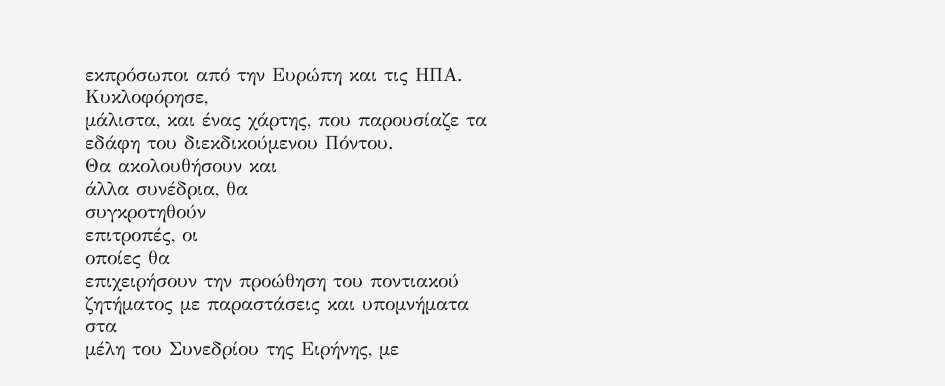εκπρόσωποι από την Ευρώπη και τις ΗΠΑ. Κυκλοφόρησε,
μάλιστα, και ένας χάρτης, που παρουσίαζε τα εδάφη του διεκδικούμενου Πόντου.
Θα ακολουθήσουν και
άλλα συνέδρια, θα
συγκροτηθούν
επιτροπές, οι
οποίες θα
επιχειρήσουν την προώθηση του ποντιακού ζητήματος με παραστάσεις και υπομνήματα
στα
μέλη του Συνεδρίου της Ειρήνης, με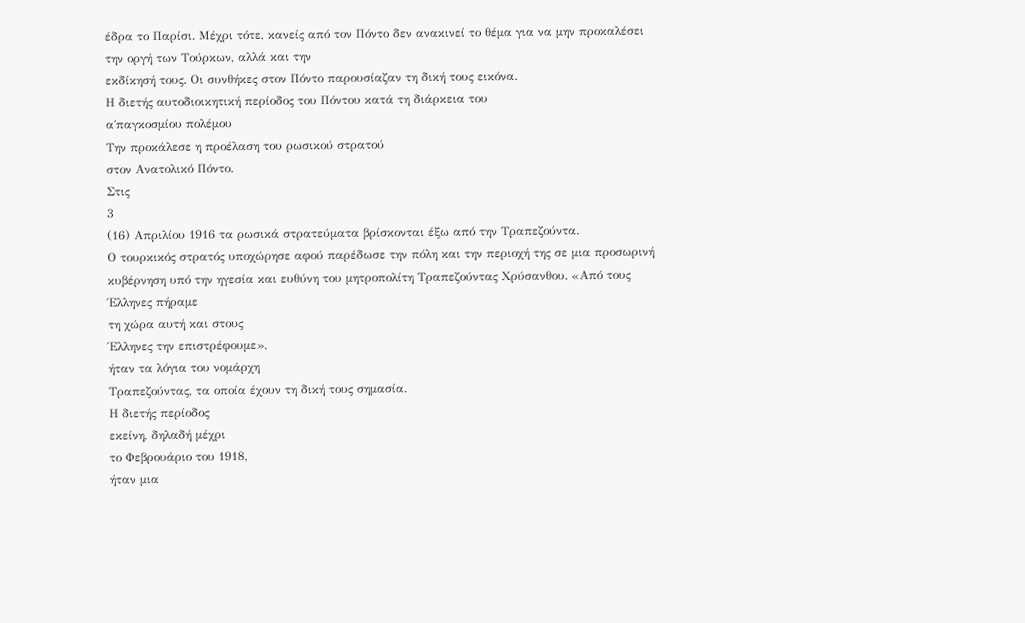έδρα το Παρίσι. Μέχρι τότε, κανείς από τον Πόντο δεν ανακινεί το θέμα για να μην προκαλέσει
την οργή των Τούρκων, αλλά και την
εκδίκησή τους. Οι συνθήκες στον Πόντο παρουσίαζαν τη δική τους εικόνα.
Η διετής αυτοδιοικητική περίοδος του Πόντου κατά τη διάρκεια του
α΄παγκοσμίου πολέμου
Την προκάλεσε η προέλαση του ρωσικού στρατού
στον Ανατολικό Πόντο.
Στις
3
(16) Απριλίου 1916 τα ρωσικά στρατεύματα βρίσκονται έξω από την Τραπεζούντα.
Ο τουρκικός στρατός υποχώρησε αφού παρέδωσε την πόλη και την περιοχή της σε μια προσωρινή κυβέρνηση υπό την ηγεσία και ευθύνη του μητροπολίτη Τραπεζούντας Χρύσανθου. «Από τους Έλληνες πήραμε
τη χώρα αυτή και στους
Έλληνες την επιστρέφουμε»,
ήταν τα λόγια του νομάρχη
Τραπεζούντας, τα οποία έχουν τη δική τους σημασία.
Η διετής περίοδος
εκείνη, δηλαδή μέχρι
το Φεβρουάριο του 1918,
ήταν μια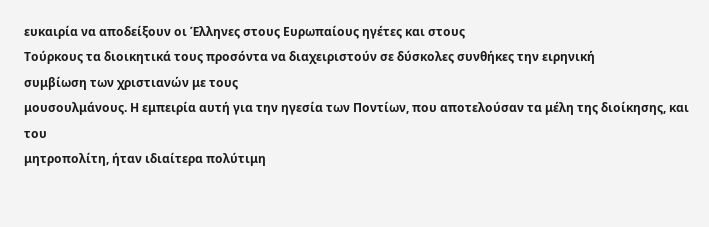ευκαιρία να αποδείξουν οι Έλληνες στους Ευρωπαίους ηγέτες και στους
Τούρκους τα διοικητικά τους προσόντα να διαχειριστούν σε δύσκολες συνθήκες την ειρηνική
συμβίωση των χριστιανών με τους
μουσουλμάνους. Η εμπειρία αυτή για την ηγεσία των Ποντίων, που αποτελούσαν τα μέλη της διοίκησης, και του
μητροπολίτη, ήταν ιδιαίτερα πολύτιμη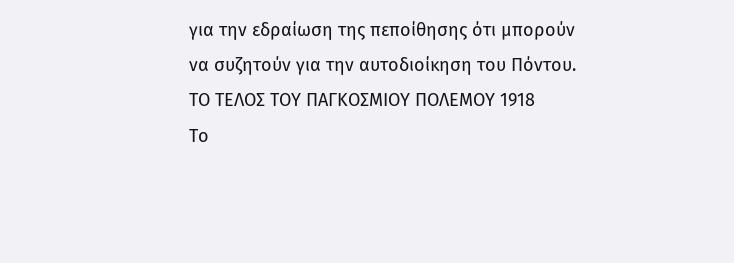για την εδραίωση της πεποίθησης ότι μπορούν να συζητούν για την αυτοδιοίκηση του Πόντου.
ΤΟ ΤΕΛΟΣ ΤΟΥ ΠΑΓΚΟΣΜΙΟΥ ΠΟΛΕΜΟΥ 1918
Το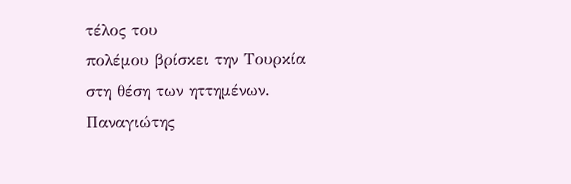τέλος του
πολέμου βρίσκει την Τουρκία στη θέση των ηττημένων.
Παναγιώτης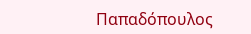Παπαδόπουλος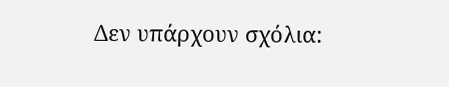Δεν υπάρχουν σχόλια: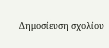Δημοσίευση σχολίου